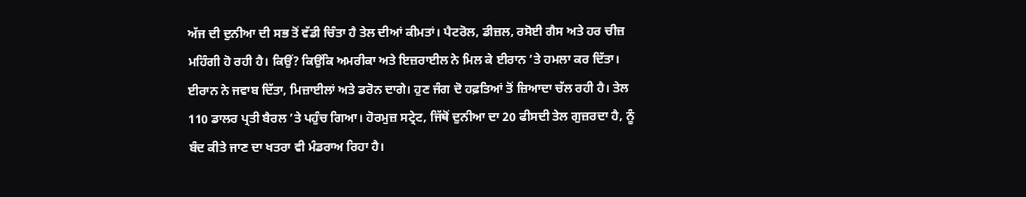ਅੱਜ ਦੀ ਦੁਨੀਆ ਦੀ ਸਭ ਤੋਂ ਵੱਡੀ ਚਿੰਤਾ ਹੈ ਤੇਲ ਦੀਆਂ ਕੀਮਤਾਂ। ਪੈਟਰੋਲ, ਡੀਜ਼ਲ, ਰਸੋਈ ਗੈਸ ਅਤੇ ਹਰ ਚੀਜ਼ ਮਹਿੰਗੀ ਹੋ ਰਹੀ ਹੈ। ਕਿਉਂ? ਕਿਉਂਕਿ ਅਮਰੀਕਾ ਅਤੇ ਇਜ਼ਰਾਈਲ ਨੇ ਮਿਲ ਕੇ ਈਰਾਨ ’ਤੇ ਹਮਲਾ ਕਰ ਦਿੱਤਾ। ਈਰਾਨ ਨੇ ਜਵਾਬ ਦਿੱਤਾ, ਮਿਜ਼ਾਈਲਾਂ ਅਤੇ ਡਰੋਨ ਦਾਗੇ। ਹੁਣ ਜੰਗ ਦੋ ਹਫ਼ਤਿਆਂ ਤੋਂ ਜ਼ਿਆਦਾ ਚੱਲ ਰਹੀ ਹੈ। ਤੇਲ 110 ਡਾਲਰ ਪ੍ਰਤੀ ਬੈਰਲ ’ਤੇ ਪਹੁੰਚ ਗਿਆ। ਹੋਰਮੁਜ਼ ਸਟ੍ਰੇਟ, ਜਿੱਥੋਂ ਦੁਨੀਆ ਦਾ 20 ਫੀਸਦੀ ਤੇਲ ਗੁਜ਼ਰਦਾ ਹੈ, ਨੂੰ ਬੰਦ ਕੀਤੇ ਜਾਣ ਦਾ ਖਤਰਾ ਵੀ ਮੰਡਰਾਅ ਰਿਹਾ ਹੈ।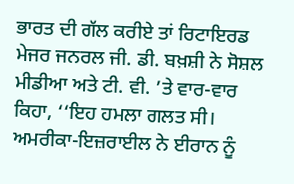ਭਾਰਤ ਦੀ ਗੱਲ ਕਰੀਏ ਤਾਂ ਰਿਟਾਇਰਡ ਮੇਜਰ ਜਨਰਲ ਜੀ. ਡੀ. ਬਖ਼ਸ਼ੀ ਨੇ ਸੋਸ਼ਲ ਮੀਡੀਆ ਅਤੇ ਟੀ. ਵੀ. ’ਤੇ ਵਾਰ-ਵਾਰ ਕਿਹਾ, ‘‘ਇਹ ਹਮਲਾ ਗਲਤ ਸੀ। ਅਮਰੀਕਾ-ਇਜ਼ਰਾਈਲ ਨੇ ਈਰਾਨ ਨੂੰ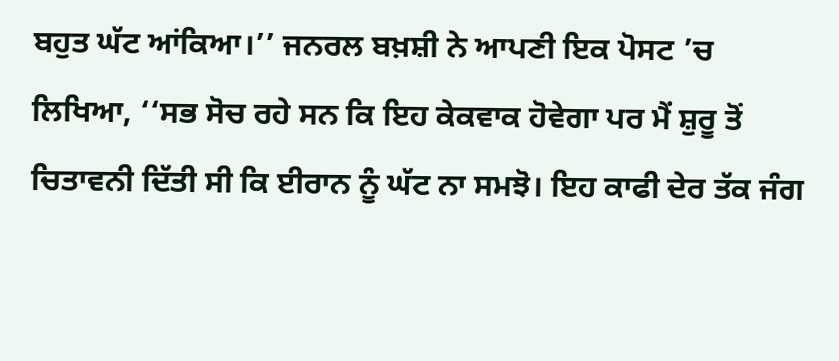ਬਹੁਤ ਘੱਟ ਆਂਕਿਆ।’’ ਜਨਰਲ ਬਖ਼ਸ਼ੀ ਨੇ ਆਪਣੀ ਇਕ ਪੋਸਟ ’ਚ ਲਿਖਿਆ, ‘‘ਸਭ ਸੋਚ ਰਹੇ ਸਨ ਕਿ ਇਹ ਕੇਕਵਾਕ ਹੋਵੇਗਾ ਪਰ ਮੈਂ ਸ਼ੁਰੂ ਤੋਂ ਚਿਤਾਵਨੀ ਦਿੱਤੀ ਸੀ ਕਿ ਈਰਾਨ ਨੂੰ ਘੱਟ ਨਾ ਸਮਝੋ। ਇਹ ਕਾਫੀ ਦੇਰ ਤੱਕ ਜੰਗ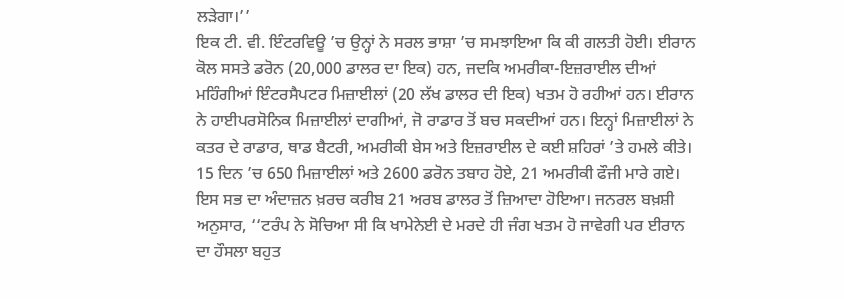ਲੜੇਗਾ।’’
ਇਕ ਟੀ. ਵੀ. ਇੰਟਰਵਿਊ ’ਚ ਉਨ੍ਹਾਂ ਨੇ ਸਰਲ ਭਾਸ਼ਾ ’ਚ ਸਮਝਾਇਆ ਕਿ ਕੀ ਗਲਤੀ ਹੋਈ। ਈਰਾਨ ਕੋਲ ਸਸਤੇ ਡਰੋਨ (20,000 ਡਾਲਰ ਦਾ ਇਕ) ਹਨ, ਜਦਕਿ ਅਮਰੀਕਾ-ਇਜ਼ਰਾਈਲ ਦੀਆਂ ਮਹਿੰਗੀਆਂ ਇੰਟਰਸੈਪਟਰ ਮਿਜ਼ਾਈਲਾਂ (20 ਲੱਖ ਡਾਲਰ ਦੀ ਇਕ) ਖਤਮ ਹੋ ਰਹੀਆਂ ਹਨ। ਈਰਾਨ ਨੇ ਹਾਈਪਰਸੋਨਿਕ ਮਿਜ਼ਾਈਲਾਂ ਦਾਗੀਆਂ, ਜੋ ਰਾਡਾਰ ਤੋਂ ਬਚ ਸਕਦੀਆਂ ਹਨ। ਇਨ੍ਹਾਂ ਮਿਜ਼ਾਈਲਾਂ ਨੇ ਕਤਰ ਦੇ ਰਾਡਾਰ, ਥਾਡ ਬੈਟਰੀ, ਅਮਰੀਕੀ ਬੇਸ ਅਤੇ ਇਜ਼ਰਾਈਲ ਦੇ ਕਈ ਸ਼ਹਿਰਾਂ ’ਤੇ ਹਮਲੇ ਕੀਤੇ। 15 ਦਿਨ ’ਚ 650 ਮਿਜ਼ਾਈਲਾਂ ਅਤੇ 2600 ਡਰੋਨ ਤਬਾਹ ਹੋਏ, 21 ਅਮਰੀਕੀ ਫੌਜੀ ਮਾਰੇ ਗਏ। ਇਸ ਸਭ ਦਾ ਅੰਦਾਜ਼ਨ ਖ਼ਰਚ ਕਰੀਬ 21 ਅਰਬ ਡਾਲਰ ਤੋਂ ਜ਼ਿਆਦਾ ਹੋਇਆ। ਜਨਰਲ ਬਖ਼ਸ਼ੀ ਅਨੁਸਾਰ, ‘‘ਟਰੰਪ ਨੇ ਸੋਚਿਆ ਸੀ ਕਿ ਖਾਮੇਨੇਈ ਦੇ ਮਰਦੇ ਹੀ ਜੰਗ ਖਤਮ ਹੋ ਜਾਵੇਗੀ ਪਰ ਈਰਾਨ ਦਾ ਹੌਸਲਾ ਬਹੁਤ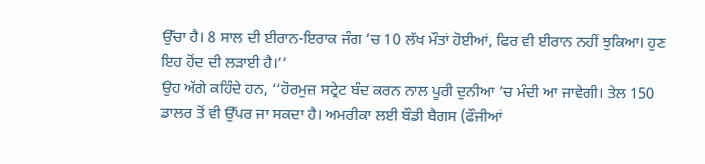ਉੱਚਾ ਹੈ। 8 ਸਾਲ ਦੀ ਈਰਾਨ-ਇਰਾਕ ਜੰਗ ’ਚ 10 ਲੱਖ ਮੌਤਾਂ ਹੋਈਆਂ, ਫਿਰ ਵੀ ਈਰਾਨ ਨਹੀਂ ਝੁਕਿਆ। ਹੁਣ ਇਹ ਹੋਂਦ ਦੀ ਲੜਾਈ ਹੈ।’’
ਉਹ ਅੱਗੇ ਕਹਿੰਦੇ ਹਨ, ‘‘ਹੋਰਮੁਜ਼ ਸਟ੍ਰੇਟ ਬੰਦ ਕਰਨ ਨਾਲ ਪੂਰੀ ਦੁਨੀਆ ’ਚ ਮੰਦੀ ਆ ਜਾਵੇਗੀ। ਤੇਲ 150 ਡਾਲਰ ਤੋਂ ਵੀ ਉੱਪਰ ਜਾ ਸਕਦਾ ਹੈ। ਅਮਰੀਕਾ ਲਈ ਬੌਡੀ ਬੈਗਸ (ਫੌਜੀਆਂ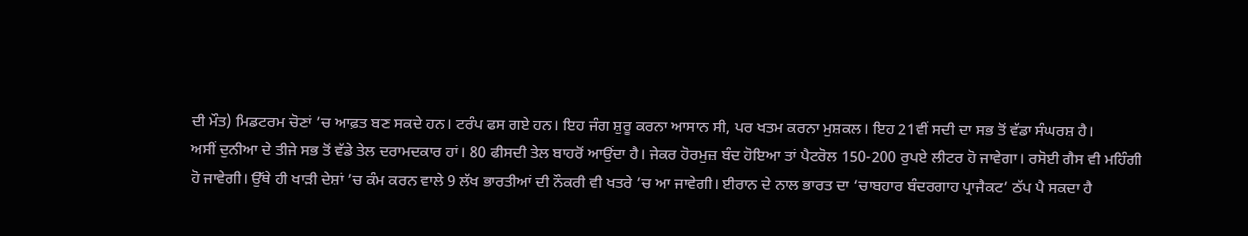ਦੀ ਮੌਤ) ਮਿਡਟਰਮ ਚੋਣਾਂ ’ਚ ਆਫ਼ਤ ਬਣ ਸਕਦੇ ਹਨ। ਟਰੰਪ ਫਸ ਗਏ ਹਨ। ਇਹ ਜੰਗ ਸ਼ੁਰੂ ਕਰਨਾ ਆਸਾਨ ਸੀ, ਪਰ ਖਤਮ ਕਰਨਾ ਮੁਸ਼ਕਲ। ਇਹ 21ਵੀਂ ਸਦੀ ਦਾ ਸਭ ਤੋਂ ਵੱਡਾ ਸੰਘਰਸ਼ ਹੈ।
ਅਸੀਂ ਦੁਨੀਆ ਦੇ ਤੀਜੇ ਸਭ ਤੋਂ ਵੱਡੇ ਤੇਲ ਦਰਾਮਦਕਾਰ ਹਾਂ। 80 ਫੀਸਦੀ ਤੇਲ ਬਾਹਰੋਂ ਆਉਂਦਾ ਹੈ। ਜੇਕਰ ਹੋਰਮੁਜ਼ ਬੰਦ ਹੋਇਆ ਤਾਂ ਪੈਟਰੋਲ 150-200 ਰੁਪਏ ਲੀਟਰ ਹੋ ਜਾਵੇਗਾ। ਰਸੋਈ ਗੈਸ ਵੀ ਮਹਿੰਗੀ ਹੋ ਜਾਵੇਗੀ। ਉੱਥੇ ਹੀ ਖਾੜੀ ਦੇਸ਼ਾਂ ’ਚ ਕੰਮ ਕਰਨ ਵਾਲੇ 9 ਲੱਖ ਭਾਰਤੀਆਂ ਦੀ ਨੌਕਰੀ ਵੀ ਖਤਰੇ ’ਚ ਆ ਜਾਵੇਗੀ। ਈਰਾਨ ਦੇ ਨਾਲ ਭਾਰਤ ਦਾ ‘ਚਾਬਹਾਰ ਬੰਦਰਗਾਹ ਪ੍ਰਾਜੈਕਟ’ ਠੱਪ ਪੈ ਸਕਦਾ ਹੈ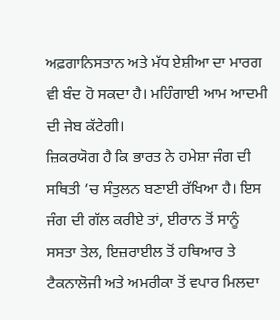ਅਫ਼ਗਾਨਿਸਤਾਨ ਅਤੇ ਮੱਧ ਏਸ਼ੀਆ ਦਾ ਮਾਰਗ ਵੀ ਬੰਦ ਹੋ ਸਕਦਾ ਹੈ। ਮਹਿੰਗਾਈ ਆਮ ਆਦਮੀ ਦੀ ਜੇਬ ਕੱਟੇਗੀ।
ਜ਼ਿਕਰਯੋਗ ਹੈ ਕਿ ਭਾਰਤ ਨੇ ਹਮੇਸ਼ਾ ਜੰਗ ਦੀ ਸਥਿਤੀ ’ਚ ਸੰਤੁਲਨ ਬਣਾਈ ਰੱਖਿਆ ਹੈ। ਇਸ ਜੰਗ ਦੀ ਗੱਲ ਕਰੀਏ ਤਾਂ, ਈਰਾਨ ਤੋਂ ਸਾਨੂੰ ਸਸਤਾ ਤੇਲ, ਇਜ਼ਰਾਈਲ ਤੋਂ ਹਥਿਆਰ ਤੇ ਟੈਕਨਾਲੋਜੀ ਅਤੇ ਅਮਰੀਕਾ ਤੋਂ ਵਪਾਰ ਮਿਲਦਾ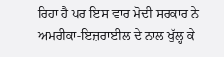ਰਿਹਾ ਹੈ ਪਰ ਇਸ ਵਾਰ ਮੋਦੀ ਸਰਕਾਰ ਨੇ ਅਮਰੀਕਾ-ਇਜ਼ਰਾਈਲ ਦੇ ਨਾਲ ਖੁੱਲ੍ਹ ਕੇ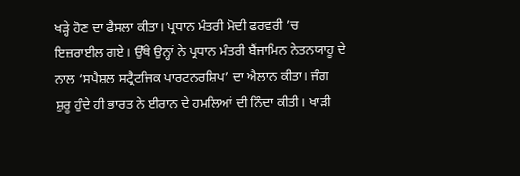ਖੜ੍ਹੇ ਹੋਣ ਦਾ ਫੈਸਲਾ ਕੀਤਾ। ਪ੍ਰਧਾਨ ਮੰਤਰੀ ਮੋਦੀ ਫਰਵਰੀ ’ਚ ਇਜ਼ਰਾਈਲ ਗਏ। ਉੱਥੇ ਉਨ੍ਹਾਂ ਨੇ ਪ੍ਰਧਾਨ ਮੰਤਰੀ ਬੈਂਜਾਮਿਨ ਨੇਤਨਯਾਹੂ ਦੇ ਨਾਲ ‘ਸਪੈਸ਼ਲ ਸਟ੍ਰੈਟਜਿਕ ਪਾਰਟਨਰਸ਼ਿਪ’ ਦਾ ਐਲਾਨ ਕੀਤਾ। ਜੰਗ ਸ਼ੁਰੂ ਹੁੰਦੇ ਹੀ ਭਾਰਤ ਨੇ ਈਰਾਨ ਦੇ ਹਮਲਿਆਂ ਦੀ ਨਿੰਦਾ ਕੀਤੀ। ਖਾੜੀ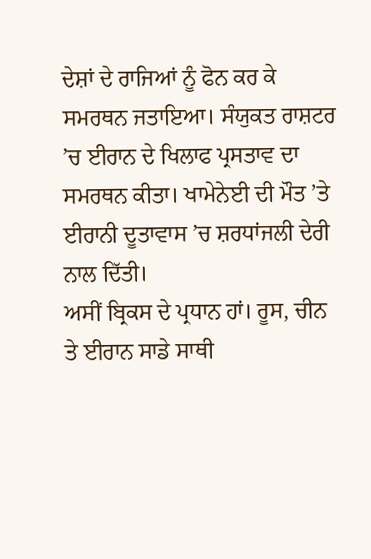ਦੇਸ਼ਾਂ ਦੇ ਰਾਜਿਆਂ ਨੂੰ ਫੋਨ ਕਰ ਕੇ ਸਮਰਥਨ ਜਤਾਇਆ। ਸੰਯੁਕਤ ਰਾਸ਼ਟਰ ’ਚ ਈਰਾਨ ਦੇ ਖਿਲਾਫ ਪ੍ਰਸਤਾਵ ਦਾ ਸਮਰਥਨ ਕੀਤਾ। ਖਾਮੇਨੇਈ ਦੀ ਮੌਤ ’ਤੇ ਈਰਾਨੀ ਦੂਤਾਵਾਸ ’ਚ ਸ਼ਰਧਾਂਜਲੀ ਦੇਰੀ ਨਾਲ ਦਿੱਤੀ।
ਅਸੀਂ ਬ੍ਰਿਕਸ ਦੇ ਪ੍ਰਧਾਨ ਹਾਂ। ਰੂਸ, ਚੀਨ ਤੇ ਈਰਾਨ ਸਾਡੇ ਸਾਥੀ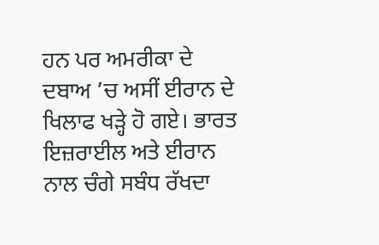ਹਨ ਪਰ ਅਮਰੀਕਾ ਦੇ ਦਬਾਅ ’ਚ ਅਸੀਂ ਈਰਾਨ ਦੇ ਖਿਲਾਫ ਖੜ੍ਹੇ ਹੋ ਗਏ। ਭਾਰਤ ਇਜ਼ਰਾਈਲ ਅਤੇ ਈਰਾਨ ਨਾਲ ਚੰਗੇ ਸਬੰਧ ਰੱਖਦਾ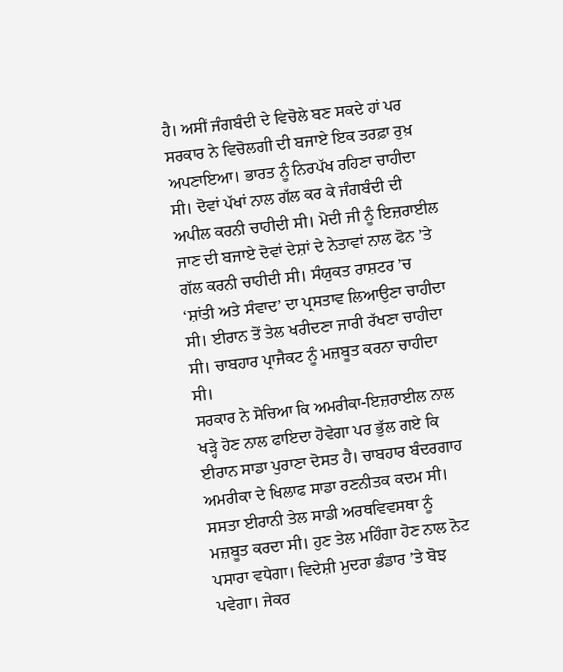ਹੈ। ਅਸੀਂ ਜੰਗਬੰਦੀ ਦੇ ਵਿਚੋਲੇ ਬਣ ਸਕਦੇ ਹਾਂ ਪਰ ਸਰਕਾਰ ਨੇ ਵਿਚੋਲਗੀ ਦੀ ਬਜਾਏ ਇਕ ਤਰਫ਼ਾ ਰੁਖ਼ ਅਪਣਾਇਆ। ਭਾਰਤ ਨੂੰ ਨਿਰਪੱਖ ਰਹਿਣਾ ਚਾਹੀਦਾ ਸੀ। ਦੋਵਾਂ ਪੱਖਾਂ ਨਾਲ ਗੱਲ ਕਰ ਕੇ ਜੰਗਬੰਦੀ ਦੀ ਅਪੀਲ ਕਰਨੀ ਚਾਹੀਦੀ ਸੀ। ਮੋਦੀ ਜੀ ਨੂੰ ਇਜ਼ਰਾਈਲ ਜਾਣ ਦੀ ਬਜਾਏ ਦੋਵਾਂ ਦੇਸ਼ਾਂ ਦੇ ਨੇਤਾਵਾਂ ਨਾਲ ਫੋਨ ’ਤੇ ਗੱਲ ਕਰਨੀ ਚਾਹੀਦੀ ਸੀ। ਸੰਯੁਕਤ ਰਾਸ਼ਟਰ ’ਚ ‘ਸ਼ਾਂਤੀ ਅਤੇ ਸੰਵਾਦ’ ਦਾ ਪ੍ਰਸਤਾਵ ਲਿਆਉਣਾ ਚਾਹੀਦਾ ਸੀ। ਈਰਾਨ ਤੋਂ ਤੇਲ ਖਰੀਦਣਾ ਜਾਰੀ ਰੱਖਣਾ ਚਾਹੀਦਾ ਸੀ। ਚਾਬਹਾਰ ਪ੍ਰਾਜੈਕਟ ਨੂੰ ਮਜ਼ਬੂਤ ਕਰਨਾ ਚਾਹੀਦਾ ਸੀ।
ਸਰਕਾਰ ਨੇ ਸੋਚਿਆ ਕਿ ਅਮਰੀਕਾ-ਇਜ਼ਰਾਈਲ ਨਾਲ ਖੜ੍ਹੇ ਹੋਣ ਨਾਲ ਫਾਇਦਾ ਹੋਵੇਗਾ ਪਰ ਭੁੱਲ ਗਏ ਕਿ ਈਰਾਨ ਸਾਡਾ ਪੁਰਾਣਾ ਦੋਸਤ ਹੈ। ਚਾਬਹਾਰ ਬੰਦਰਗਾਹ ਅਮਰੀਕਾ ਦੇ ਖਿਲਾਫ ਸਾਡਾ ਰਣਨੀਤਕ ਕਦਮ ਸੀ। ਸਸਤਾ ਈਰਾਨੀ ਤੇਲ ਸਾਡੀ ਅਰਥਵਿਵਸਥਾ ਨੂੰ ਮਜ਼ਬੂਤ ਕਰਦਾ ਸੀ। ਹੁਣ ਤੇਲ ਮਹਿੰਗਾ ਹੋਣ ਨਾਲ ਨੋਟ ਪਸਾਰਾ ਵਧੇਗਾ। ਵਿਦੇਸ਼ੀ ਮੁਦਰਾ ਭੰਡਾਰ ’ਤੇ ਬੋਝ ਪਵੇਗਾ। ਜੇਕਰ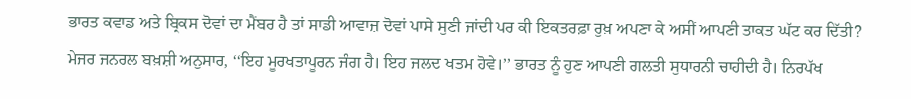ਭਾਰਤ ਕਵਾਡ ਅਤੇ ਬ੍ਰਿਕਸ ਦੋਵਾਂ ਦਾ ਮੈਂਬਰ ਹੈ ਤਾਂ ਸਾਡੀ ਆਵਾਜ਼ ਦੋਵਾਂ ਪਾਸੇ ਸੁਣੀ ਜਾਂਦੀ ਪਰ ਕੀ ਇਕਤਰਫ਼ਾ ਰੁਖ਼ ਅਪਣਾ ਕੇ ਅਸੀਂ ਆਪਣੀ ਤਾਕਤ ਘੱਟ ਕਰ ਦਿੱਤੀ?
ਮੇਜਰ ਜਨਰਲ ਬਖ਼ਸ਼ੀ ਅਨੁਸਾਰ, ‘‘ਇਹ ਮੂਰਖਤਾਪੂਰਨ ਜੰਗ ਹੈ। ਇਹ ਜਲਦ ਖਤਮ ਹੋਵੇ।’’ ਭਾਰਤ ਨੂੰ ਹੁਣ ਆਪਣੀ ਗਲਤੀ ਸੁਧਾਰਨੀ ਚਾਹੀਦੀ ਹੈ। ਨਿਰਪੱਖ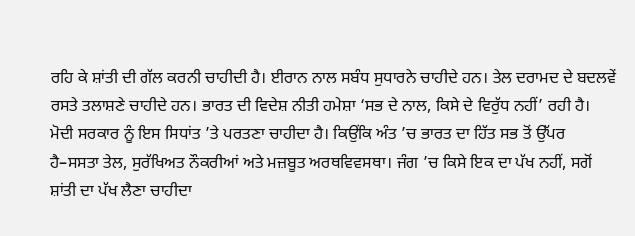ਰਹਿ ਕੇ ਸ਼ਾਂਤੀ ਦੀ ਗੱਲ ਕਰਨੀ ਚਾਹੀਦੀ ਹੈ। ਈਰਾਨ ਨਾਲ ਸਬੰਧ ਸੁਧਾਰਨੇ ਚਾਹੀਦੇ ਹਨ। ਤੇਲ ਦਰਾਮਦ ਦੇ ਬਦਲਵੇਂ ਰਸਤੇ ਤਲਾਸ਼ਣੇ ਚਾਹੀਦੇ ਹਨ। ਭਾਰਤ ਦੀ ਵਿਦੇਸ਼ ਨੀਤੀ ਹਮੇਸ਼ਾ ‘ਸਭ ਦੇ ਨਾਲ, ਕਿਸੇ ਦੇ ਵਿਰੁੱਧ ਨਹੀਂ’ ਰਹੀ ਹੈ। ਮੋਦੀ ਸਰਕਾਰ ਨੂੰ ਇਸ ਸਿਧਾਂਤ ’ਤੇ ਪਰਤਣਾ ਚਾਹੀਦਾ ਹੈ। ਕਿਉਂਕਿ ਅੰਤ ’ਚ ਭਾਰਤ ਦਾ ਹਿੱਤ ਸਭ ਤੋਂ ਉੱਪਰ ਹੈ–ਸਸਤਾ ਤੇਲ, ਸੁਰੱਖਿਅਤ ਨੌਕਰੀਆਂ ਅਤੇ ਮਜ਼ਬੂਤ ਅਰਥਵਿਵਸਥਾ। ਜੰਗ ’ਚ ਕਿਸੇ ਇਕ ਦਾ ਪੱਖ ਨਹੀਂ, ਸਗੋਂ ਸ਼ਾਂਤੀ ਦਾ ਪੱਖ ਲੈਣਾ ਚਾਹੀਦਾ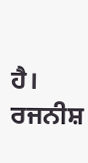ਹੈ।
ਰਜਨੀਸ਼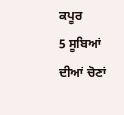ਕਪੂਰ
5 ਸੂਬਿਆਂ ਦੀਆਂ ਚੋਣਾਂ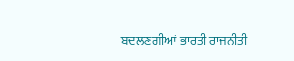ਬਦਲਣਗੀਆਂ ਭਾਰਤੀ ਰਾਜਨੀਤੀ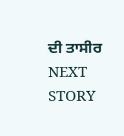ਦੀ ਤਾਸੀਰ
NEXT STORY